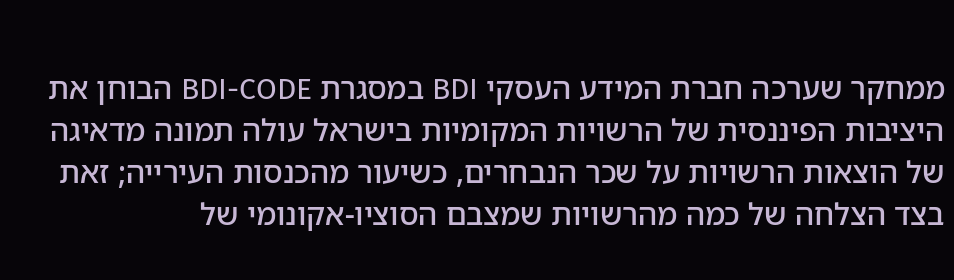ממחקר שערכה חברת המידע העסקי BDI במסגרת BDI-CODE הבוחן את היציבות הפיננסית של הרשויות המקומיות בישראל עולה תמונה מדאיגה של הוצאות הרשויות על שכר הנבחרים, כשיעור מהכנסות העירייה; זאת בצד הצלחה של כמה מהרשויות שמצבם הסוציו-אקונומי של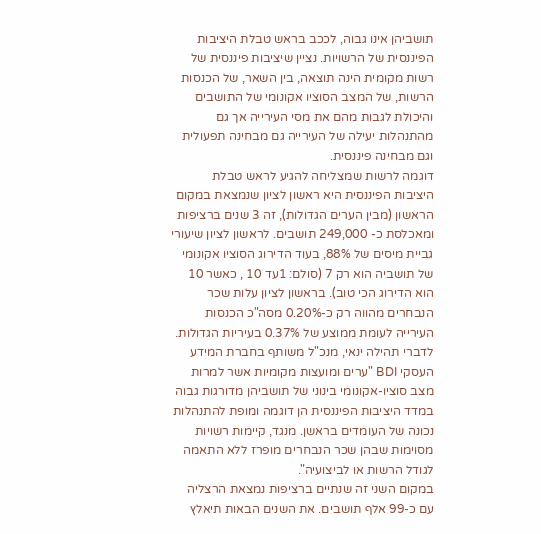תושביהן אינו גבוה, לככב בראש טבלת היציבות הפיננסית של הרשויות. נציין שיציבות פיננסית של רשות מקומית הינה תוצאה, בין השאר, של הכנסות הרשות, של המצב הסוציו אקונומי של התושבים והיכולת לגבות מהם את מסי העירייה אך גם מהתנהלות יעילה של העירייה גם מבחינה תפעולית וגם מבחינה פיננסית.
דוגמה לרשות שמצליחה להגיע לראש טבלת היציבות הפיננסית היא ראשון לציון שנמצאת במקום הראשון (מבין הערים הגדולות), זה 3 שנים ברציפות ומאכלסת כ- 249,000 תושבים. לראשון לציון שיעורי גביית מיסים של 88%, בעוד הדירוג הסוציו אקונומי של תושביה הוא רק 7 (סולם: 1עד 10 , כאשר 10 הוא הדירוג הכי טוב). בראשון לציון עלות שכר הנבחרים מהווה רק כ-0.20% מסה"כ הכנסות העירייה לעומת ממוצע של 0.37% בעיריות הגדולות.
לדברי תהילה ינאי, מנכ"ל משותף בחברת המידע העסקי BDI "ערים ומועצות מקומיות אשר למרות מצב סוציו-אקונומי בינוני של תושביהן מדורגות גבוה במדד היציבות הפיננסית הן דוגמה ומופת להתנהלות נכונה של העומדים בראשן. מנגד, קיימות רשויות מסוימות שבהן שכר הנבחרים מופרז ללא התאמה לגודל הרשות או לביצועיה".
במקום השני זה שנתיים ברציפות נמצאת הרצליה עם כ-99 אלף תושבים. את השנים הבאות תיאלץ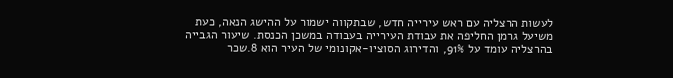לעשות הרצליה עם ראש עירייה חדש, שבתקווה ישמור על ההישג הנאה, כעת משיעל גרמן החליפה את עבודת העירייה בעבודה במשכן הכנסת. שיעור הגבייה בהרצליה עומד על 91%, והדירוג הסוציו-אקונומי של העיר הוא 8.שכר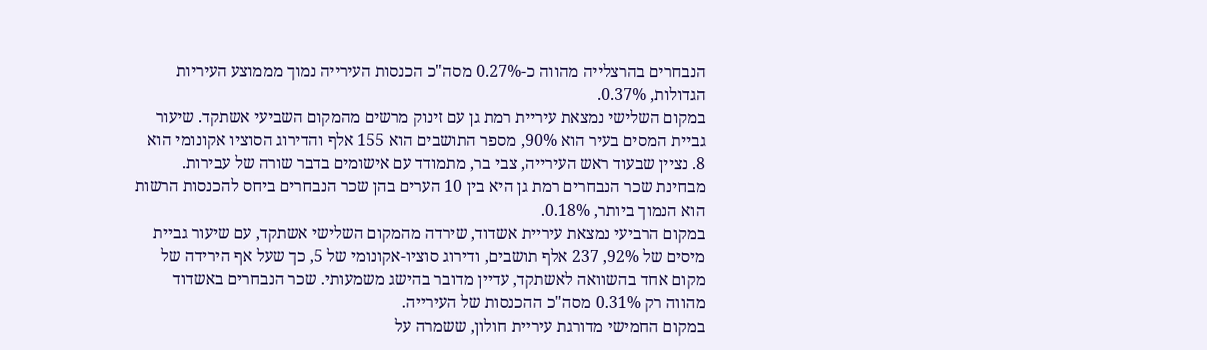הנבחרים בהרצלייה מהווה כ-0.27% מסה"כ הכנסות העירייה נמוך מממוצע העיריות הגדולות, 0.37%.
במקום השלישי נמצאת עיריית רמת גן עם זינוק מרשים מהמקום השביעי אשתקד. שיעור גביית המסים בעיר הוא 90%, מספר התושבים הוא 155 אלף והדירוג הסוציו אקונומי הוא 8. נציין שבעוד ראש העירייה, צבי בר, מתמודד עם אישומים בדבר שורה של עבירות. מבחינת שכר הנבחרים רמת גן היא בין 10 הערים בהן שכר הנבחרים ביחס להכנסות הרשות הוא הנמוך ביותר, 0.18%.
במקום הרביעי נמצאת עיריית אשדוד, שירדה מהמקום השלישי אשתקד, עם שיעור גביית מיסים של 92%, 237 אלף תושבים, ודירוג סוציו-אקונומי של 5, כך שעל אף הירידה של מקום אחד בהשוואה לאשתקד, עדיין מדובר בהישג משמעותי. שכר הנבחרים באשדוד מהווה רק 0.31% מסה"כ ההכנסות של העירייה.
במקום החמישי מדורגת עיריית חולון, ששמרה על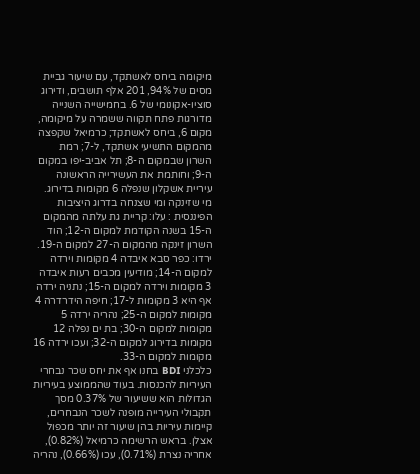מיקומה ביחס לאשתקד, עם שיעור גביית מסים של 94%, 201 אלף תושבים, ודירוג סוציו-אקונומי של 6. בחמישייה השנייה מדורגות פתח תקווה ששמרה על מיקומה, מקום 6, ביחס לאשתקד; כרמיאל שקפצה מהמקום התשיעי אשתקד, ל-7; רמת השרון שבמקום ה-8; תל אביב-יפו במקום ה-9; וחותמת את העשירייה הראשונה עיריית אשקלון שנפלה 6 מקומות בדירוג.
מי שזינקה ומי שצנחה בדרוג היציבות הפיננסית : עלו: קריית גת עלתה מהמקום ה-15 בשנה הקודמת למקום ה-12; הוד השרון זינקה מהמקום ה-27 למקום ה-19. ירדו: כפר סבא איבדה 4 מקומות וירדה למקום ה-14; מודיעין מכבים רעות איבדה 3 מקומות וירדה למקום ה-15; נתניה ירדה אף היא 3 מקומות ל-17; חיפה הידרדרה 4 מקומות למקום ה-25; נהריה ירדה 5 מקומות למקום ה-30; בת ים נפלה 12 מקומות בדירוג למקום ה-32; ועכו ירדה 16 מקומות למקום ה-33.
כלכלני BDI בחנו אף את יחס שכר נבחרי העיריות להכנסות. בעוד שהממוצע בעיריות הגדולות הוא ששיעור של 0.37% מסך תקבולי העירייה מופנה לשכר הנבחרים, קיימות עיריות בהן שיעור זה יותר מכפול אצלן. בראש הרשימה כרמיאל (0.82%), אחריה נצרת (0.71%), עכו (0.66%), נהריה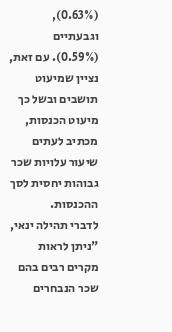(0.63%), וגבעתיים (0.59%). עם זאת, נציין שמיעוט תושבים ובשל כך מיעוט הכנסות, מכתיב לעתים שיעור עלויות שכר גבוהות יחסית לסך ההכנסות.
לדברי תהילה ינאי, "ניתן לראות מקרים רבים בהם שכר הנבחרים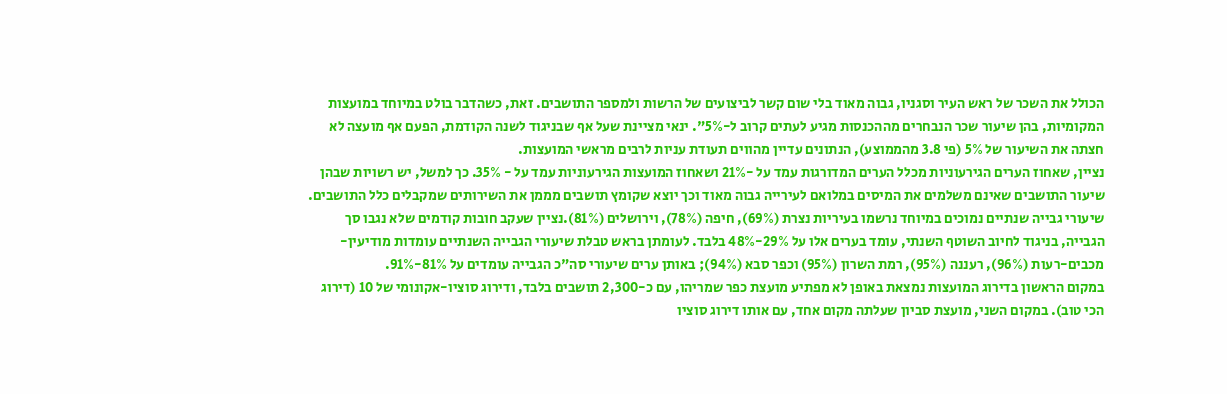הכולל את השכר של ראש העיר וסגניו, גבוה מאוד בלי שום קשר לביצועים של הרשות ולמספר התושבים. זאת, כשהדבר בולט במיוחד במועצות המקומיות, בהן שיעור שכר הנבחרים מההכנסות מגיע לעתים קרוב ל-5%". ינאי מציינת שעל אף שבניגוד לשנה הקודמת, הפעם אף מועצה לא חצתה את השיעור של 5% (פי 3.8 מהממוצע), הנתונים עדיין מהווים תעודת עניות לרבים מראשי המועצות.
נציין, שאחוז הערים הגירעוניות מכלל הערים המדורגות עמד על -21% ושאחוז המועצות הגירעוניות עמד על - 35%. כך למשל, יש רשויות שבהן שיעור התושבים שאינם משלמים את המיסים במלואם לעירייה גבוה מאוד וכך יוצא שקומץ תושבים מממן את השירותים שמקבלים כלל התושבים.
שיעורי גבייה שנתיים נמוכים במיוחד נרשמו בעיריות נצרת (69%), חיפה (78%), וירושלים (81%).נציין שעקב חובות קודמים שלא נגבו סך הגבייה, בניגוד לחיוב השוטף השנתי, עומד בערים אלו על 29%-48% בלבד. לעומתן בראש טבלת שיעורי הגבייה השנתיים עומדות מודיעין-מכבים-רעות (96%), רעננה (95%), רמת השרון (95%) וכפר סבא (94%); באותן ערים שיעורי סה"כ הגבייה עומדים על 81%-91%.
במקום הראשון בדירוג המועצות נמצאת באופן לא מפתיע מועצת כפר שמריהו, עם כ-2,300 תושבים בלבד, ודירוג סוציו-אקונומי של 10 (דירוג הכי טוב). במקום השני, מועצת סביון שעלתה מקום אחד, עם אותו דירוג סוציו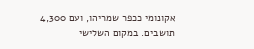אקונומי ככפר שמריהו, ועם 4,300 תושבים. במקום השלישי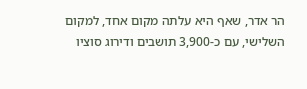הר אדר, שאף היא עלתה מקום אחד, למקום השלישי, עם כ-3,900 תושבים ודירוג סוציו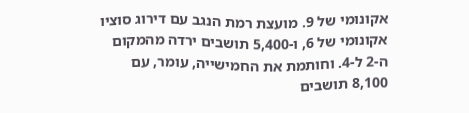אקונומי של 9. מועצת רמת הנגב עם דירוג סוציו אקונומי של 6, ו-5,400 תושבים ירדה מהמקום ה-2 ל-4. וחותמת את החמישייה, עומר, עם 8,100 תושבים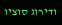ודירוג סוציו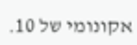אקונומי של 10.